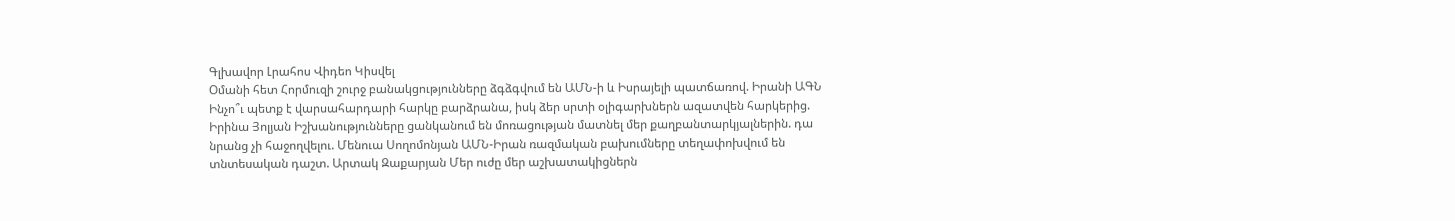Գլխավոր Լրահոս Վիդեո Կիսվել
Օմանի հետ Հորմուզի շուրջ բանակցությունները ձգձգվում են ԱՄՆ-ի և Իսրայելի պատճառով. Իրանի ԱԳՆ Ինչո՞ւ պետք է վարսահարդարի հարկը բարձրանա, իսկ ձեր սրտի օլիգարխներն ազատվեն հարկերից. Իրինա Յոլյան Իշխանությունները ցանկանում են մոռացության մատնել մեր քաղբանտարկյալներին. դա նրանց չի հաջողվելու. Մենուա Սողոմոնյան ԱՄՆ-Իրան ռազմական բախումները տեղափոխվում են տնտեսական դաշտ. Արտակ Զաքարյան Մեր ուժը մեր աշխատակիցներն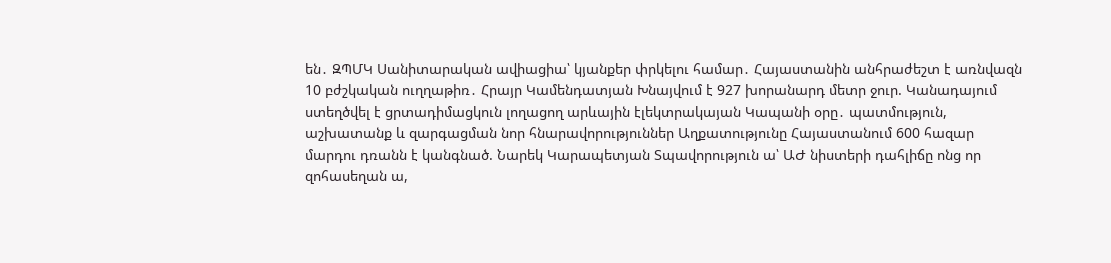են․ ԶՊՄԿ Սանիտարական ավիացիա՝ կյանքեր փրկելու համար․ Հայաստանին անհրաժեշտ է առնվազն 10 բժշկական ուղղաթիռ․ Հրայր Կամենդատյան Խնայվում է 927 խորանարդ մետր ջուր. Կանադայում ստեղծվել է ցրտադիմացկուն լողացող արևային էլեկտրակայան Կապանի օրը․ պատմություն, աշխատանք և զարգացման նոր հնարավորություններ Աղքատությունը Հայաստանում 600 հազար մարդու դռանն է կանգնած. Նարեկ Կարապետյան Տպավորություն ա՝ ԱԺ նիստերի դահլիճը ոնց որ զոհասեղան ա,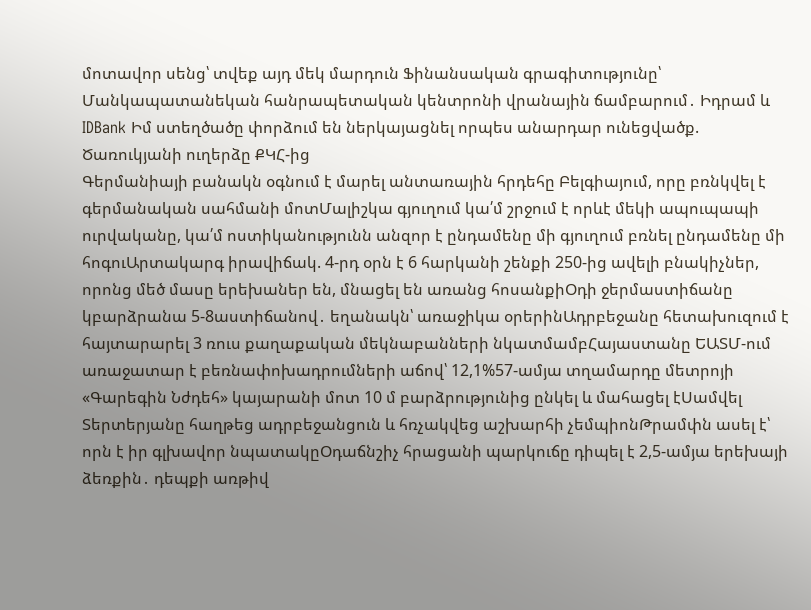մոտավոր սենց՝ տվեք այդ մեկ մարդուն Ֆինանսական գրագիտությունը՝ Մանկապատանեկան հանրապետական կենտրոնի վրանային ճամբարում․ Իդրամ և IDBank Իմ ստեղծածը փորձում են ներկայացնել որպես անարդար ունեցվածք. Ծառուկյանի ուղերձը ՔԿՀ-ից
Գերմանիայի բանակն օգնում է մարել անտառային հրդեհը Բելգիայում, որը բռնկվել է գերմանական սահմանի մոտՄալիշկա գյուղում կա՛մ շրջում է որևէ մեկի ապուպապի ուրվականը, կա՛մ ոստիկանությունն անզոր է ընդամենը մի գյուղում բռնել ընդամենը մի հոգուԱրտակարգ իրավիճակ. 4-րդ օրն է 6 հարկանի շենքի 250-ից ավելի բնակիչներ, որոնց մեծ մասը երեխաներ են, մնացել են առանց հոսանքիՕդի ջերմաստիճանը կբարձրանա 5-8աստիճանով․ եղանակն՝ առաջիկա օրերինԱդրբեջանը հետախուզում է հայտարարել 3 ռուս քաղաքական մեկնաբանների նկատմամբՀայաստանը ԵԱՏՄ-ում առաջատար է բեռնափոխադրումների աճով՝ 12,1%57-ամյա տղամարդը մետրոյի «Գարեգին Նժդեհ» կայարանի մոտ 10 մ բարձրությունից ընկել և մահացել էՍամվել Տերտերյանը հաղթեց ադրբեջանցուն և հռչակվեց աշխարհի չեմպիոնԹրամփն ասել է՝ որն է իր գլխավոր նպատակըՕդաճնշիչ հրացանի պարկուճը դիպել է 2,5-ամյա երեխայի ձեռքին․ դեպքի առթիվ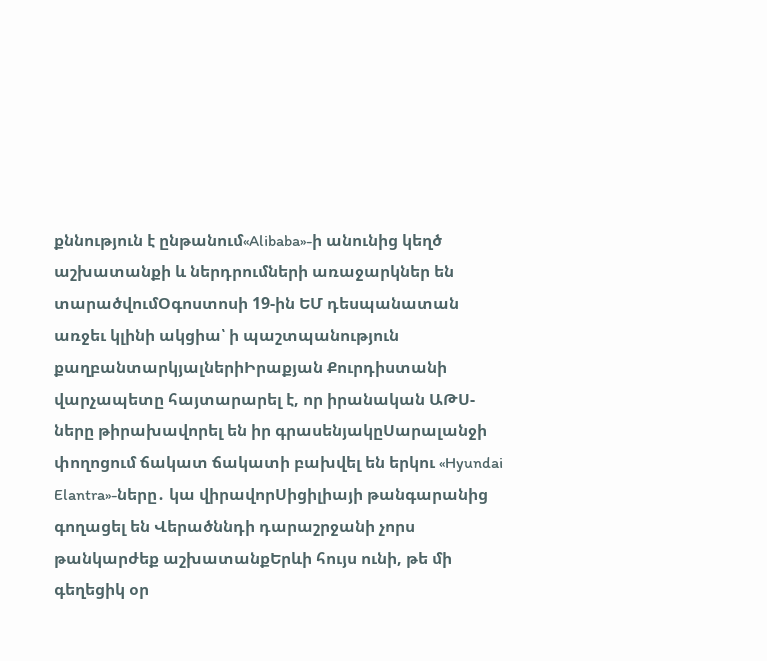քննություն է ընթանում«Alibaba»-ի անունից կեղծ աշխատանքի և ներդրումների առաջարկներ են տարածվումՕգոստոսի 19-ին ԵՄ դեսպանատան առջեւ կլինի ակցիա՝ ի պաշտպանություն քաղբանտարկյալներիԻրաքյան Քուրդիստանի վարչապետը հայտարարել է, որ իրանական ԱԹՍ-ները թիրախավորել են իր գրասենյակըՍարալանջի փողոցում ճակատ ճակատի բախվել են երկու «Hyundai Elantra»-ները․ կա վիրավորՍիցիլիայի թանգարանից գողացել են Վերածննդի դարաշրջանի չորս թանկարժեք աշխատանքԵրևի հույս ունի, թե մի գեղեցիկ օր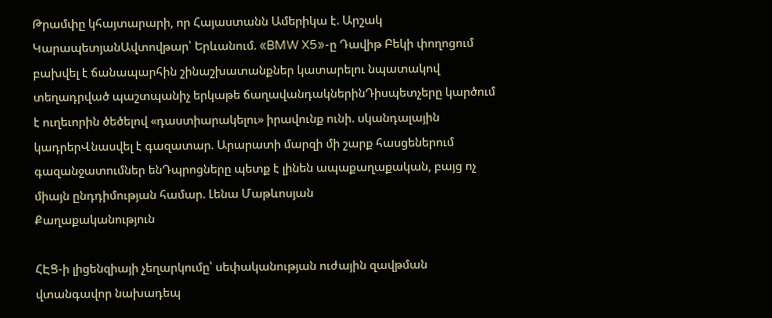Թրամփը կհայտարարի, որ Հայաստանն Ամերիկա է. Արշակ ԿարապետյանԱվտովթար՝ Երևանում. «BMW X5»-ը Դավիթ Բեկի փողոցում բախվել է ճանապարհին շինաշխատանքներ կատարելու նպատակով տեղադրված պաշտպանիչ երկաթե ճաղավանդակներինԴիսպետչերը կարծում է ուղեւորին ծեծելով «դաստիարակելու» իրավունք ունի. սկանդալային կադրերՎնասվել է գազատար. Արարատի մարզի մի շարք հասցեներում գազանջատումներ ենԴպրոցները պետք է լինեն ապաքաղաքական, բայց ոչ միայն ընդդիմության համար. Լենա Մաթևոսյան
Քաղաքականություն

ՀԷՑ-ի լիցենզիայի չեղարկումը՝ սեփականության ուժային զավթման վտանգավոր նախադեպ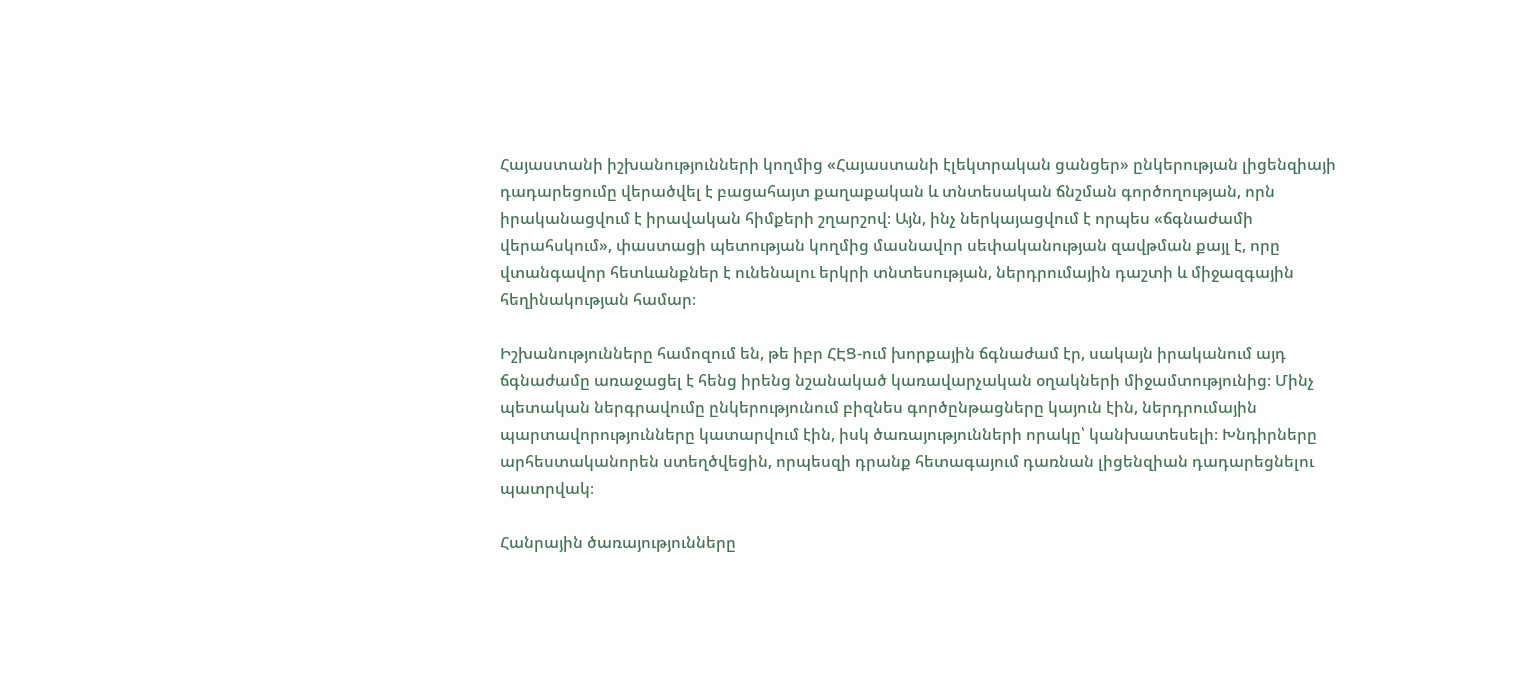Հայաստանի իշխանությունների կողմից «Հայաստանի էլեկտրական ցանցեր» ընկերության լիցենզիայի դադարեցումը վերածվել է բացահայտ քաղաքական և տնտեսական ճնշման գործողության, որն իրականացվում է իրավական հիմքերի շղարշով։ Այն, ինչ ներկայացվում է որպես «ճգնաժամի վերահսկում», փաստացի պետության կողմից մասնավոր սեփականության զավթման քայլ է, որը վտանգավոր հետևանքներ է ունենալու երկրի տնտեսության, ներդրումային դաշտի և միջազգային հեղինակության համար։

Իշխանությունները համոզում են, թե իբր ՀԷՑ-ում խորքային ճգնաժամ էր, սակայն իրականում այդ ճգնաժամը առաջացել է հենց իրենց նշանակած կառավարչական օղակների միջամտությունից։ Մինչ պետական ներգրավումը ընկերությունում բիզնես գործընթացները կայուն էին, ներդրումային պարտավորությունները կատարվում էին, իսկ ծառայությունների որակը՝ կանխատեսելի։ Խնդիրները արհեստականորեն ստեղծվեցին, որպեսզի դրանք հետագայում դառնան լիցենզիան դադարեցնելու պատրվակ։

Հանրային ծառայությունները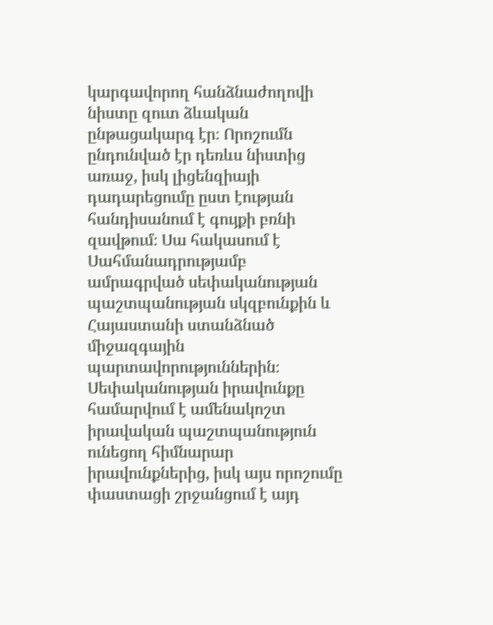կարգավորող հանձնաժողովի նիստը զուտ ձևական ընթացակարգ էր։ Որոշումն ընդունված էր դեռևս նիստից առաջ, իսկ լիցենզիայի դադարեցումը ըստ էության հանդիսանում է գույքի բռնի զավթում։ Սա հակասում է Սահմանադրությամբ ամրագրված սեփականության պաշտպանության սկզբունքին և Հայաստանի ստանձնած միջազգային պարտավորություններին։ Սեփականության իրավունքը համարվում է ամենակոշտ իրավական պաշտպանություն ունեցող հիմնարար իրավունքներից, իսկ այս որոշումը փաստացի շրջանցում է այդ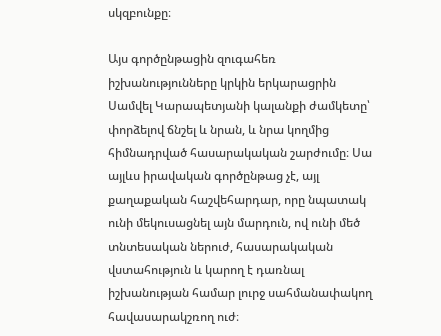սկզբունքը։

Այս գործընթացին զուգահեռ իշխանությունները կրկին երկարացրին Սամվել Կարապետյանի կալանքի ժամկետը՝ փորձելով ճնշել և նրան, և նրա կողմից հիմնադրված հասարակական շարժումը։ Սա այլևս իրավական գործընթաց չէ, այլ քաղաքական հաշվեհարդար, որը նպատակ ունի մեկուսացնել այն մարդուն, ով ունի մեծ տնտեսական ներուժ, հասարակական վստահություն և կարող է դառնալ իշխանության համար լուրջ սահմանափակող հավասարակշռող ուժ։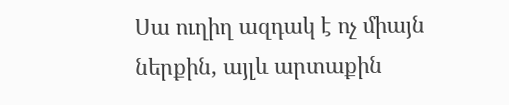Սա ուղիղ ազդակ է ոչ միայն ներքին, այլև արտաքին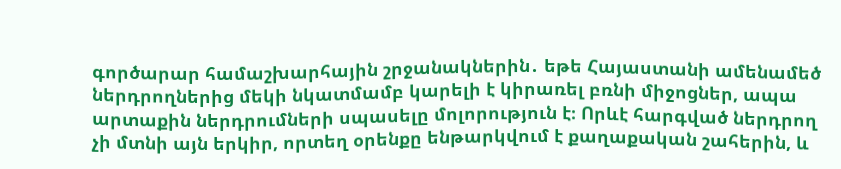գործարար համաշխարհային շրջանակներին․ եթե Հայաստանի ամենամեծ ներդրողներից մեկի նկատմամբ կարելի է կիրառել բռնի միջոցներ, ապա արտաքին ներդրումների սպասելը մոլորություն է։ Որևէ հարգված ներդրող չի մտնի այն երկիր, որտեղ օրենքը ենթարկվում է քաղաքական շահերին, և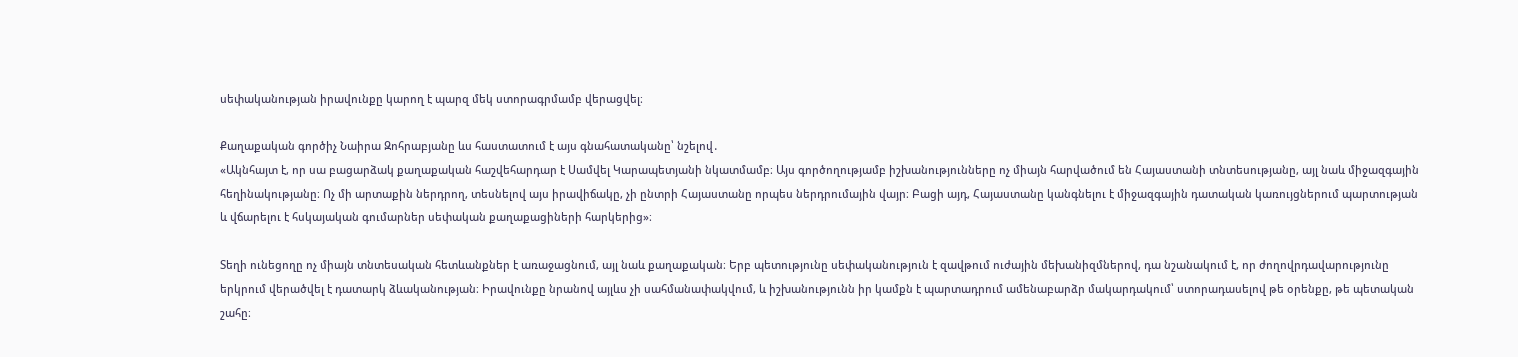սեփականության իրավունքը կարող է պարզ մեկ ստորագրմամբ վերացվել։

Քաղաքական գործիչ Նաիրա Զոհրաբյանը ևս հաստատում է այս գնահատականը՝ նշելով․
«Ակնհայտ է, որ սա բացարձակ քաղաքական հաշվեհարդար է Սամվել Կարապետյանի նկատմամբ։ Այս գործողությամբ իշխանությունները ոչ միայն հարվածում են Հայաստանի տնտեսությանը, այլ նաև միջազգային հեղինակությանը։ Ոչ մի արտաքին ներդրող, տեսնելով այս իրավիճակը, չի ընտրի Հայաստանը որպես ներդրումային վայր։ Բացի այդ, Հայաստանը կանգնելու է միջազգային դատական կառույցներում պարտության և վճարելու է հսկայական գումարներ սեփական քաղաքացիների հարկերից»։

Տեղի ունեցողը ոչ միայն տնտեսական հետևանքներ է առաջացնում, այլ նաև քաղաքական։ Երբ պետությունը սեփականություն է զավթում ուժային մեխանիզմներով, դա նշանակում է, որ ժողովրդավարությունը երկրում վերածվել է դատարկ ձևականության։ Իրավունքը նրանով այլևս չի սահմանափակվում, և իշխանությունն իր կամքն է պարտադրում ամենաբարձր մակարդակում՝ ստորադասելով թե օրենքը, թե պետական շահը։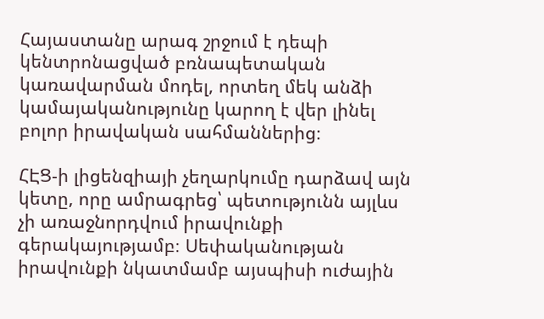Հայաստանը արագ շրջում է դեպի կենտրոնացված բռնապետական կառավարման մոդել, որտեղ մեկ անձի կամայականությունը կարող է վեր լինել բոլոր իրավական սահմաններից։

ՀԷՑ-ի լիցենզիայի չեղարկումը դարձավ այն կետը, որը ամրագրեց՝ պետությունն այլևս չի առաջնորդվում իրավունքի գերակայությամբ։ Սեփականության իրավունքի նկատմամբ այսպիսի ուժային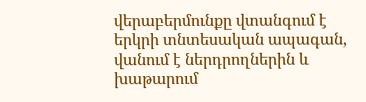վերաբերմունքը վտանգում է երկրի տնտեսական ապագան, վանում է ներդրողներին և խաթարում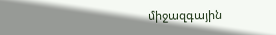միջազգային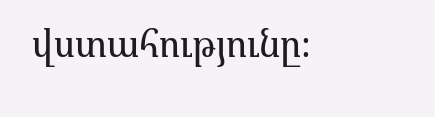վստահությունը։